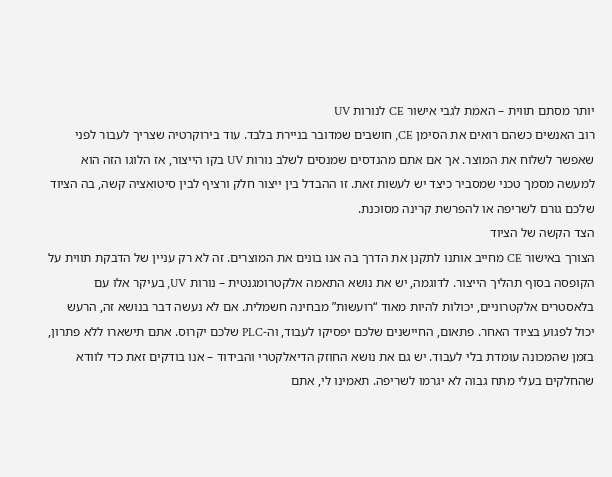יותר מסתם תווית – האמת לגבי אישור CE לנורות UV
רוב האנשים כשהם רואים את הסימן CE, חושבים שמדובר בניירת בלבד. עוד בירוקרטיה שצריך לעבור לפני שאפשר לשלוח את המוצר. אך אם אתם מהנדסים שמנסים לשלב נורות UV בקו הייצור, אז הלוגו הזה הוא למעשה מסמך טכני שמסביר כיצד יש לעשות זאת. זו ההבדל בין ייצור חלק ורציף לבין סיטואציה קשה, בה הציוד שלכם גורם לשריפה או להפרשת קרינה מסוכנת.
הצד הקשה של הציוד
הצורך באישור CE מחייב אותנו לתקנן את הדרך בה אנו בונים את המוצרים. זה לא רק עניין של הדבקת תווית על הקופסה בסוף תהליך הייצור. לדוגמה, יש את נושא התאמה אלקטרומגנטית – נורות UV, בעיקר אלו עם בלאסטרים אלקטרוניים, יכולות להיות מאוד “רועשות” מבחינה חשמלית. אם לא נעשה דבר בנושא זה, הרעש יכול לפגוע בציוד האחר. פתאום, החיישנים שלכם יפסיקו לעבוד, וה-PLC שלכם יקרוס. אתם תישארו ללא פתרון, בזמן שהמכונה עומדת בלי לעבוד. יש גם את נושא החוזק הדיאלקטרי והבידוד – אנו בודקים זאת כדי לוודא שהחלקים בעלי מתח גבוה לא יגרמו לשריפה. תאמינו לי, אתם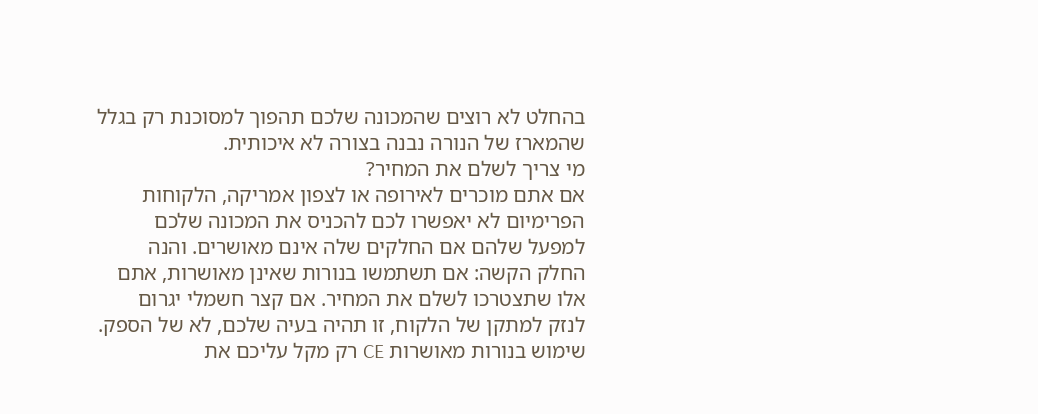בהחלט לא רוצים שהמכונה שלכם תהפוך למסוכנת רק בגלל שהמארז של הנורה נבנה בצורה לא איכותית.
מי צריך לשלם את המחיר?
אם אתם מוכרים לאירופה או לצפון אמריקה, הלקוחות הפרימיום לא יאפשרו לכם להכניס את המכונה שלכם למפעל שלהם אם החלקים שלה אינם מאושרים. והנה החלק הקשה: אם תשתמשו בנורות שאינן מאושרות, אתם אלו שתצטרכו לשלם את המחיר. אם קצר חשמלי יגרום לנזק למתקן של הלקוח, זו תהיה בעיה שלכם, לא של הספק. שימוש בנורות מאושרות CE רק מקל עליכם את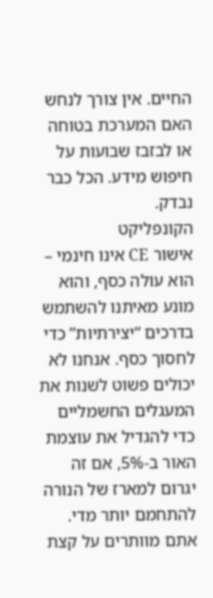החיים. אין צורך לנחש האם המערכת בטוחה או לבזבז שבועות על חיפוש מידע. הכל כבר נבדק.
הקונפליקט
אישור CE אינו חינמי – הוא עולה כסף, והוא מונע מאיתנו להשתמש בדרכים “יצירתיות” כדי לחסוך כסף. אנחנו לא יכולים פשוט לשנות את המעגלים החשמליים כדי להגדיל את עוצמת האור ב-5%, אם זה יגרום למארז של הנורה להתחמם יותר מדי. אתם מוותרים על קצת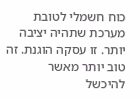כוח חשמלי לטובת מערכת שתהיה יציבה יותר. זו עסקה הוגנת. זה טוב יותר מאשר להיכשל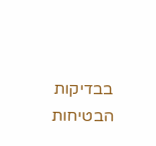בבדיקות הבטיחות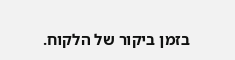בזמן ביקור של הלקוח.